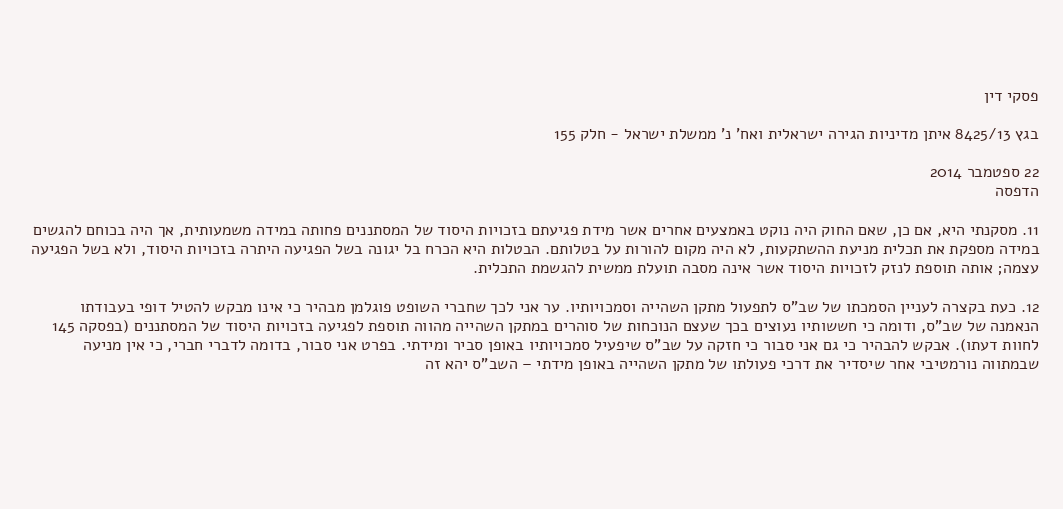פסקי דין

בגץ 8425/13 איתן מדיניות הגירה ישראלית ואח' נ' ממשלת ישראל - חלק 155

22 ספטמבר 2014
הדפסה

11. מסקנתי היא, אם כן, שאם החוק היה נוקט באמצעים אחרים אשר מידת פגיעתם בזכויות היסוד של המסתננים פחותה במידה משמעותית, אך היה בכוחם להגשים במידה מספקת את תכלית מניעת ההשתקעות, לא היה מקום להורות על בטלותם. הבטלות היא הכרח בל יגונה בשל הפגיעה היתרה בזכויות היסוד, ולא בשל הפגיעה עצמה; אותה תוספת לנזק לזכויות היסוד אשר אינה מסבה תועלת ממשית להגשמת התכלית.

12. כעת בקצרה לעניין הסמכתו של שב"ס לתפעול מתקן השהייה וסמכויותיו. ער אני לכך שחברי השופט פוגלמן מבהיר כי אינו מבקש להטיל דופי בעבודתו הנאמנה של שב"ס, ודומה כי חששותיו נעוצים בכך שעצם הנוכחות של סוהרים במתקן השהייה מהווה תוספת לפגיעה בזכויות היסוד של המסתננים (בפסקה 145 לחוות דעתו). אבקש להבהיר כי גם אני סבור כי חזקה על שב"ס שיפעיל סמכויותיו באופן סביר ומידתי. בפרט אני סבור, בדומה לדברי חברי, כי אין מניעה שבמתווה נורמטיבי אחר שיסדיר את דרכי פעולתו של מתקן השהייה באופן מידתי – השב"ס יהא זה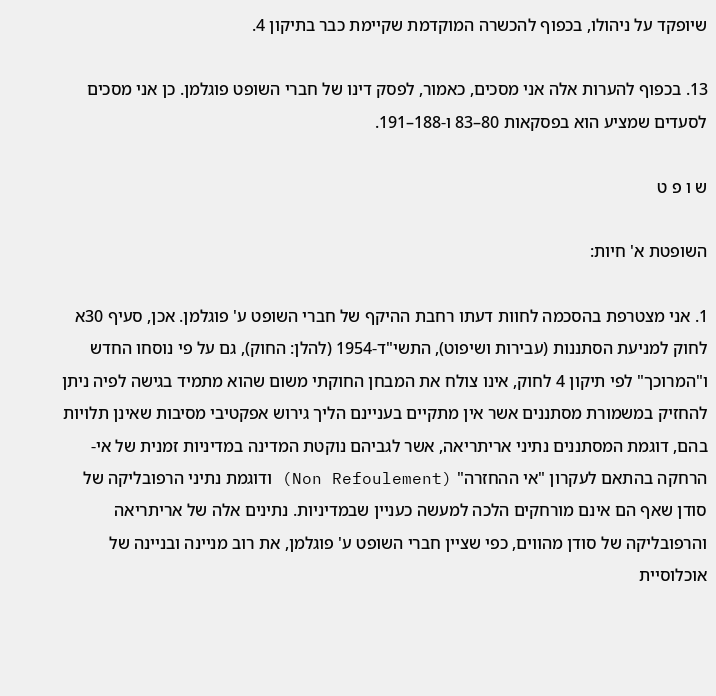שיופקד על ניהולו, בכפוף להכשרה המוקדמת שקיימת כבר בתיקון 4.

13. בכפוף להערות אלה אני מסכים, כאמור, לפסק דינו של חברי השופט פוגלמן. כן אני מסכים לסעדים שמציע הוא בפסקאות 80–83 ו-188–191.

ש ו פ ט

השופטת א' חיות:

1. אני מצטרפת בהסכמה לחוות דעתו רחבת ההיקף של חברי השופט ע' פוגלמן. אכן, סעיף 30א לחוק למניעת הסתננות (עבירות ושיפוט), התשי"ד-1954 (להלן: החוק), גם על פי נוסחו החדש ו"המרוכך" לפי תיקון 4 לחוק, אינו צולח את המבחן החוקתי משום שהוא מתמיד בגישה לפיה ניתן להחזיק במשמורת מסתננים אשר אין מתקיים בעניינם הליך גירוש אפקטיבי מסיבות שאינן תלויות בהם, דוגמת המסתננים נתיני אריתריאה, אשר לגביהם נוקטת המדינה במדיניות זמנית של אי-הרחקה בהתאם לעקרון "אי ההחזרה" (Non Refoulement) ודוגמת נתיני הרפובליקה של סודן שאף הם אינם מורחקים הלכה למעשה כעניין שבמדיניות. נתינים אלה של אריתריאה והרפובליקה של סודן מהווים, כפי שציין חברי השופט ע' פוגלמן, את רוב מניינה ובניינה של אוכלוסיית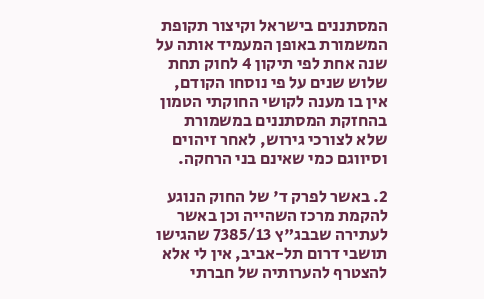המסתננים בישראל וקיצור תקופת המשמורת באופן המעמיד אותה על שנה אחת לפי תיקון 4 לחוק תחת שלוש שנים על פי נוסחו הקודם, אין בו מענה לקושי החוקתי הטמון בהחזקת המסתננים במשמורת שלא לצורכי גירוש, לאחר זיהוים וסיווגם כמי שאינם בני הרחקה.

2. באשר לפרק ד' של החוק הנוגע להקמת מרכז השהייה וכן באשר לעתירה שבבג"ץ 7385/13 שהגישו תושבי דרום תל-אביב, אין לי אלא להצטרף להערותיה של חברתי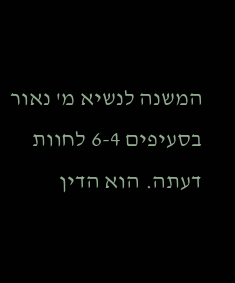המשנה לנשיא מ' נאור בסעיפים 6-4 לחוות דעתה. הוא הדין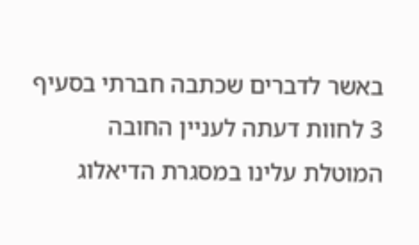באשר לדברים שכתבה חברתי בסעיף 3 לחוות דעתה לעניין החובה המוטלת עלינו במסגרת הדיאלוג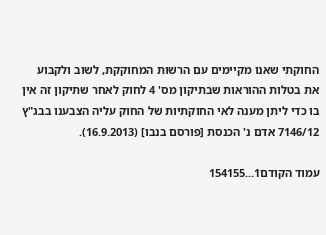החוקתי שאנו מקיימים עם הרשות המחוקקת, לשוב ולקבוע את בטלות ההוראות שבתיקון מס' 4 לחוק לאחר שתיקון זה אין בו כדי ליתן מענה לאי החוקתיות של החוק עליה הצבענו בבג"ץ 7146/12 אדם נ' הכנסת [פורסם בנבו] (16.9.2013).

עמוד הקודם1...154155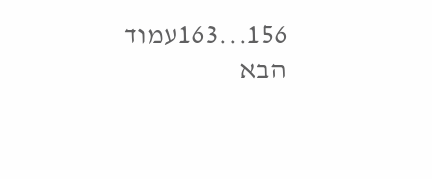156...163עמוד הבא